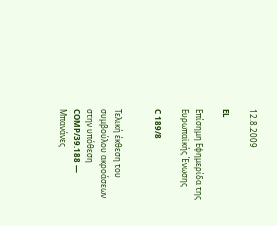12.8.2009

EL

Επίσημη Εφημερίδα της Ευρωπαϊκής Ένωσης

C 189/8


Τελική έκθεση του συμβούλου ακροάσεων στην υπόθεση COMP/39.188 — Μπανάνες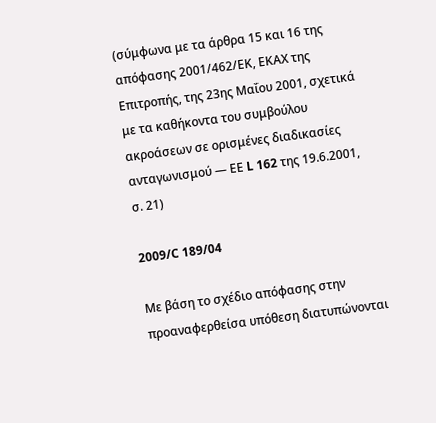(σύμφωνα με τα άρθρα 15 και 16 της απόφασης 2001/462/ΕΚ, ΕΚΑΧ της Επιτροπής, της 23ης Μαΐου 2001, σχετικά με τα καθήκοντα του συμβούλου ακροάσεων σε ορισμένες διαδικασίες ανταγωνισμού — ΕΕ L 162 της 19.6.2001, σ. 21)

2009/C 189/04

Με βάση το σχέδιο απόφασης στην προαναφερθείσα υπόθεση διατυπώνονται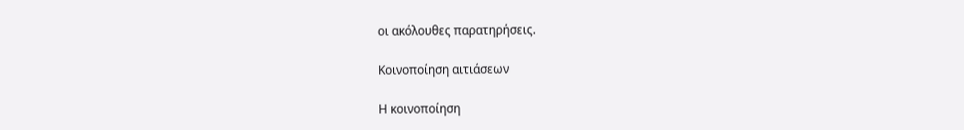οι ακόλουθες παρατηρήσεις.

Κοινοποίηση αιτιάσεων

Η κοινοποίηση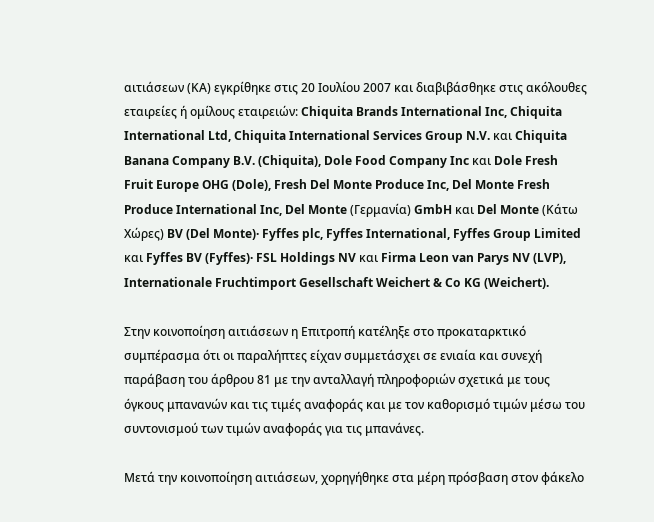αιτιάσεων (ΚΑ) εγκρίθηκε στις 20 Ιουλίου 2007 και διαβιβάσθηκε στις ακόλουθες εταιρείες ή ομίλους εταιρειών: Chiquita Brands International Inc, Chiquita International Ltd, Chiquita International Services Group N.V. και Chiquita Banana Company B.V. (Chiquita), Dole Food Company Inc και Dole Fresh Fruit Europe OHG (Dole), Fresh Del Monte Produce Inc, Del Monte Fresh Produce International Inc, Del Monte (Γερμανία) GmbH και Del Monte (Κάτω Χώρες) BV (Del Monte)· Fyffes plc, Fyffes International, Fyffes Group Limited και Fyffes BV (Fyffes)· FSL Holdings NV και Firma Leon van Parys NV (LVP), Internationale Fruchtimport Gesellschaft Weichert & Co KG (Weichert).

Στην κοινοποίηση αιτιάσεων η Επιτροπή κατέληξε στο προκαταρκτικό συμπέρασμα ότι οι παραλήπτες είχαν συμμετάσχει σε ενιαία και συνεχή παράβαση του άρθρου 81 με την ανταλλαγή πληροφοριών σχετικά με τους όγκους μπανανών και τις τιμές αναφοράς και με τον καθορισμό τιμών μέσω του συντονισμού των τιμών αναφοράς για τις μπανάνες.

Μετά την κοινοποίηση αιτιάσεων, χορηγήθηκε στα μέρη πρόσβαση στον φάκελο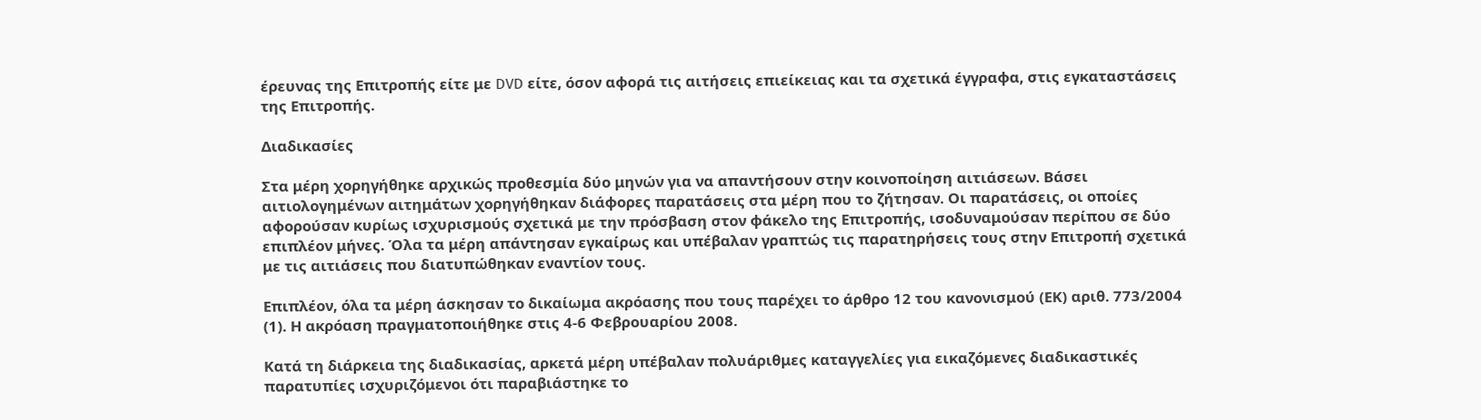έρευνας της Επιτροπής είτε με DVD είτε, όσον αφορά τις αιτήσεις επιείκειας και τα σχετικά έγγραφα, στις εγκαταστάσεις της Επιτροπής.

Διαδικασίες

Στα μέρη χορηγήθηκε αρχικώς προθεσμία δύο μηνών για να απαντήσουν στην κοινοποίηση αιτιάσεων. Βάσει αιτιολογημένων αιτημάτων χορηγήθηκαν διάφορες παρατάσεις στα μέρη που το ζήτησαν. Οι παρατάσεις, οι οποίες αφορούσαν κυρίως ισχυρισμούς σχετικά με την πρόσβαση στον φάκελο της Επιτροπής, ισοδυναμούσαν περίπου σε δύο επιπλέον μήνες. Όλα τα μέρη απάντησαν εγκαίρως και υπέβαλαν γραπτώς τις παρατηρήσεις τους στην Επιτροπή σχετικά με τις αιτιάσεις που διατυπώθηκαν εναντίον τους.

Επιπλέον, όλα τα μέρη άσκησαν το δικαίωμα ακρόασης που τους παρέχει το άρθρο 12 του κανονισμού (ΕΚ) αριθ. 773/2004 (1). Η ακρόαση πραγματοποιήθηκε στις 4-6 Φεβρουαρίου 2008.

Κατά τη διάρκεια της διαδικασίας, αρκετά μέρη υπέβαλαν πολυάριθμες καταγγελίες για εικαζόμενες διαδικαστικές παρατυπίες ισχυριζόμενοι ότι παραβιάστηκε το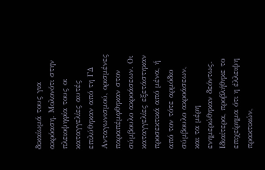δικαίωμά τους για ακρόαση. Μολονότι στην πλειοψηφία τους οι καταγγελίες αυτές επιλύθηκαν από τη ΓΔ Ανταγωνισμού, ορισμένες παραπέμφθηκαν στον σύμβουλο ακροάσεων. Οι καταγγελίες εξετάστηκαν προσεκτικά από μένα, ή από τον τότε αρμόδιο σύμβουλο ακροάσεων, και τα μέρη ενημερώθηκαν δεόντως. Ιδιαίτερα, προβλήθηκε το επιχείρημα ότι η έλλειψη πρακτικών,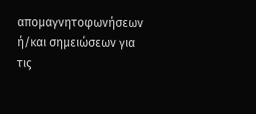απομαγνητοφωνήσεων ή/και σημειώσεων για τις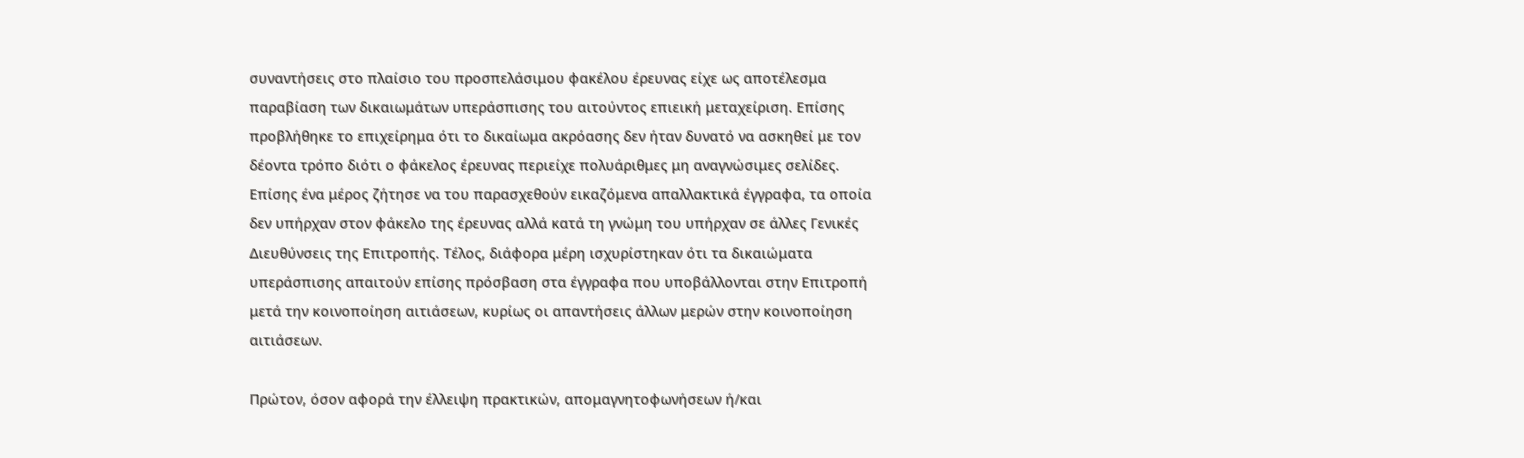συναντήσεις στο πλαίσιο του προσπελάσιμου φακέλου έρευνας είχε ως αποτέλεσμα παραβίαση των δικαιωμάτων υπεράσπισης του αιτούντος επιεική μεταχείριση. Επίσης προβλήθηκε το επιχείρημα ότι το δικαίωμα ακρόασης δεν ήταν δυνατό να ασκηθεί με τον δέοντα τρόπο διότι ο φάκελος έρευνας περιείχε πολυάριθμες μη αναγνώσιμες σελίδες. Επίσης ένα μέρος ζήτησε να του παρασχεθούν εικαζόμενα απαλλακτικά έγγραφα, τα οποία δεν υπήρχαν στον φάκελο της έρευνας αλλά κατά τη γνώμη του υπήρχαν σε άλλες Γενικές Διευθύνσεις της Επιτροπής. Τέλος, διάφορα μέρη ισχυρίστηκαν ότι τα δικαιώματα υπεράσπισης απαιτούν επίσης πρόσβαση στα έγγραφα που υποβάλλονται στην Επιτροπή μετά την κοινοποίηση αιτιάσεων, κυρίως οι απαντήσεις άλλων μερών στην κοινοποίηση αιτιάσεων.

Πρώτον, όσον αφορά την έλλειψη πρακτικών, απομαγνητοφωνήσεων ή/και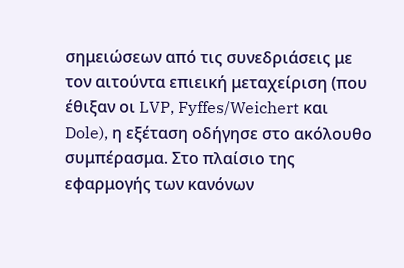σημειώσεων από τις συνεδριάσεις με τον αιτούντα επιεική μεταχείριση (που έθιξαν οι LVP, Fyffes/Weichert και Dole), η εξέταση οδήγησε στο ακόλουθο συμπέρασμα. Στο πλαίσιο της εφαρμογής των κανόνων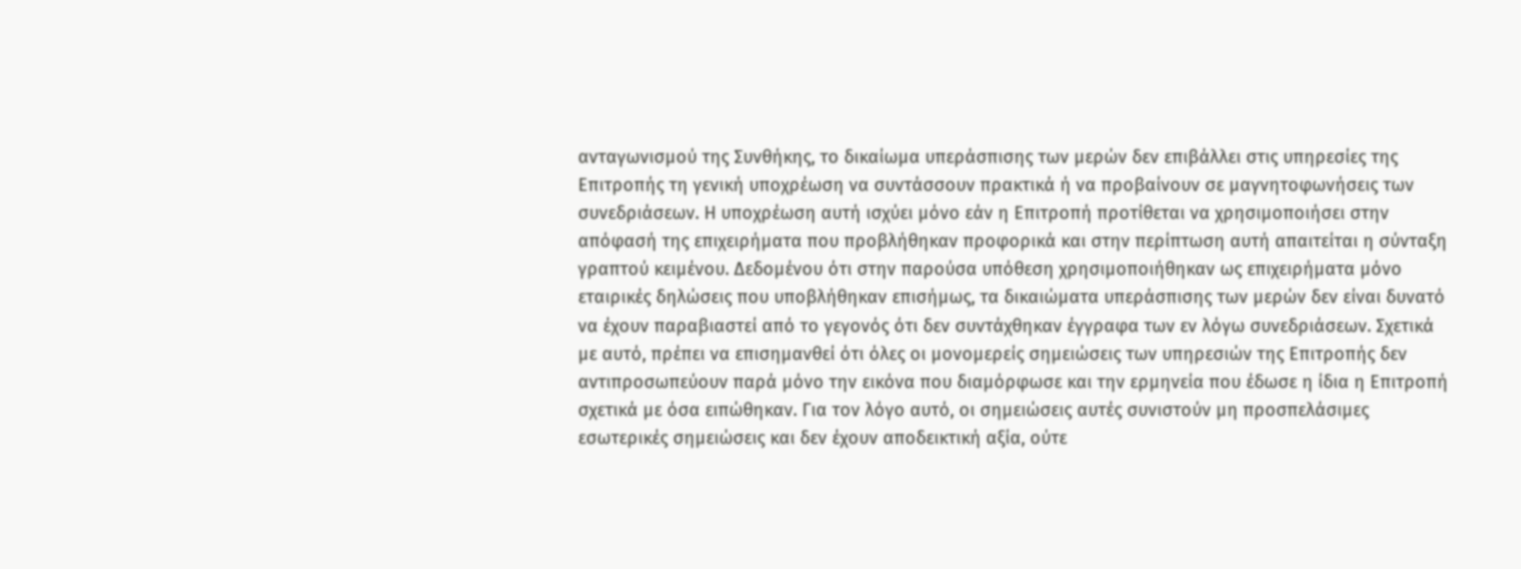ανταγωνισμού της Συνθήκης, το δικαίωμα υπεράσπισης των μερών δεν επιβάλλει στις υπηρεσίες της Επιτροπής τη γενική υποχρέωση να συντάσσουν πρακτικά ή να προβαίνουν σε μαγνητοφωνήσεις των συνεδριάσεων. Η υποχρέωση αυτή ισχύει μόνο εάν η Επιτροπή προτίθεται να χρησιμοποιήσει στην απόφασή της επιχειρήματα που προβλήθηκαν προφορικά και στην περίπτωση αυτή απαιτείται η σύνταξη γραπτού κειμένου. Δεδομένου ότι στην παρούσα υπόθεση χρησιμοποιήθηκαν ως επιχειρήματα μόνο εταιρικές δηλώσεις που υποβλήθηκαν επισήμως, τα δικαιώματα υπεράσπισης των μερών δεν είναι δυνατό να έχουν παραβιαστεί από το γεγονός ότι δεν συντάχθηκαν έγγραφα των εν λόγω συνεδριάσεων. Σχετικά με αυτό, πρέπει να επισημανθεί ότι όλες οι μονομερείς σημειώσεις των υπηρεσιών της Επιτροπής δεν αντιπροσωπεύουν παρά μόνο την εικόνα που διαμόρφωσε και την ερμηνεία που έδωσε η ίδια η Επιτροπή σχετικά με όσα ειπώθηκαν. Για τον λόγο αυτό, οι σημειώσεις αυτές συνιστούν μη προσπελάσιμες εσωτερικές σημειώσεις και δεν έχουν αποδεικτική αξία, ούτε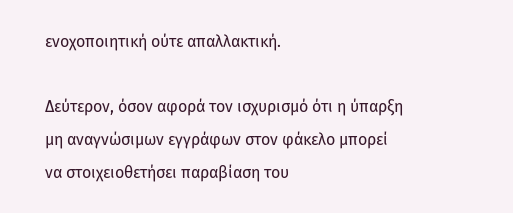ενοχοποιητική ούτε απαλλακτική.

Δεύτερον, όσον αφορά τον ισχυρισμό ότι η ύπαρξη μη αναγνώσιμων εγγράφων στον φάκελο μπορεί να στοιχειοθετήσει παραβίαση του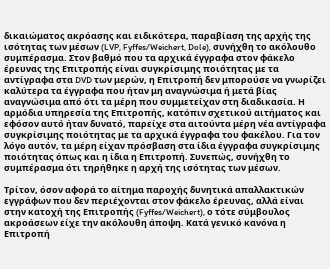δικαιώματος ακρόασης και ειδικότερα, παραβίαση της αρχής της ισότητας των μέσων (LVP, Fyffes/Weichert, Dole), συνήχθη το ακόλουθο συμπέρασμα. Στον βαθμό που τα αρχικά έγγραφα στον φάκελο έρευνας της Επιτροπής είναι συγκρίσιμης ποιότητας με τα αντίγραφα στα DVD των μερών, η Επιτροπή δεν μπορούσε να γνωρίζει καλύτερα τα έγγραφα που ήταν μη αναγνώσιμα ή μετά βίας αναγνώσιμα από ότι τα μέρη που συμμετείχαν στη διαδικασία. Η αρμόδια υπηρεσία της Επιτροπής, κατόπιν σχετικού αιτήματος και εφόσον αυτό ήταν δυνατό, παρείχε στα αιτούντα μέρη νέα αντίγραφα συγκρίσιμης ποιότητας με τα αρχικά έγγραφα του φακέλου. Για τον λόγο αυτόν, τα μέρη είχαν πρόσβαση στα ίδια έγγραφα συγκρίσιμης ποιότητας όπως και η ίδια η Επιτροπή. Συνεπώς, συνήχθη το συμπέρασμα ότι τηρήθηκε η αρχή της ισότητας των μέσων.

Τρίτον, όσον αφορά το αίτημα παροχής δυνητικά απαλλακτικών εγγράφων που δεν περιέχονται στον φάκελο έρευνας, αλλά είναι στην κατοχή της Επιτροπής (Fyffes/Weichert), ο τότε σύμβουλος ακροάσεων είχε την ακόλουθη άποψη. Κατά γενικό κανόνα η Επιτροπή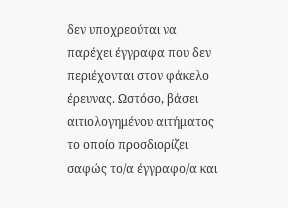δεν υποχρεούται να παρέχει έγγραφα που δεν περιέχονται στον φάκελο έρευνας. Ωστόσο, βάσει αιτιολογημένου αιτήματος το οποίο προσδιορίζει σαφώς το/α έγγραφο/α και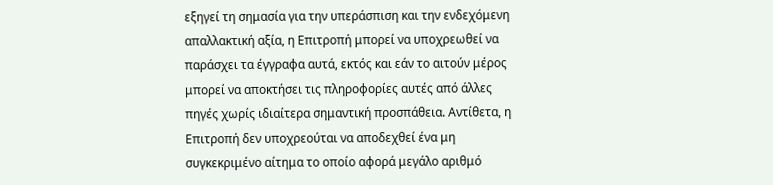εξηγεί τη σημασία για την υπεράσπιση και την ενδεχόμενη απαλλακτική αξία, η Επιτροπή μπορεί να υποχρεωθεί να παράσχει τα έγγραφα αυτά, εκτός και εάν το αιτούν μέρος μπορεί να αποκτήσει τις πληροφορίες αυτές από άλλες πηγές χωρίς ιδιαίτερα σημαντική προσπάθεια. Αντίθετα, η Επιτροπή δεν υποχρεούται να αποδεχθεί ένα μη συγκεκριμένο αίτημα το οποίο αφορά μεγάλο αριθμό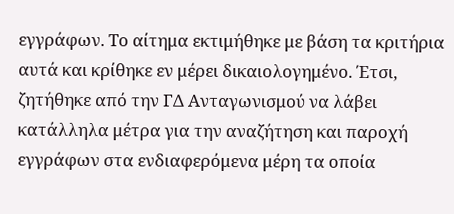εγγράφων. Το αίτημα εκτιμήθηκε με βάση τα κριτήρια αυτά και κρίθηκε εν μέρει δικαιολογημένο. Έτσι, ζητήθηκε από την ΓΔ Ανταγωνισμού να λάβει κατάλληλα μέτρα για την αναζήτηση και παροχή εγγράφων στα ενδιαφερόμενα μέρη τα οποία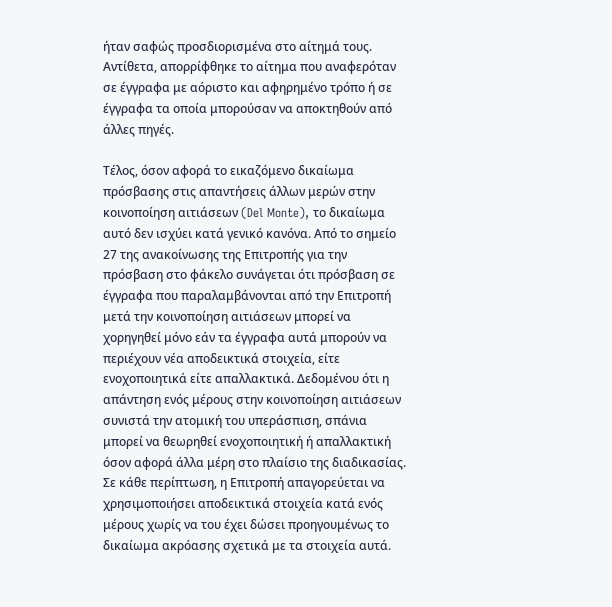ήταν σαφώς προσδιορισμένα στο αίτημά τους. Αντίθετα, απορρίφθηκε το αίτημα που αναφερόταν σε έγγραφα με αόριστο και αφηρημένο τρόπο ή σε έγγραφα τα οποία μπορούσαν να αποκτηθούν από άλλες πηγές.

Τέλος, όσον αφορά το εικαζόμενο δικαίωμα πρόσβασης στις απαντήσεις άλλων μερών στην κοινοποίηση αιτιάσεων (Del Monte), το δικαίωμα αυτό δεν ισχύει κατά γενικό κανόνα. Από το σημείο 27 της ανακοίνωσης της Επιτροπής για την πρόσβαση στο φάκελο συνάγεται ότι πρόσβαση σε έγγραφα που παραλαμβάνονται από την Επιτροπή μετά την κοινοποίηση αιτιάσεων μπορεί να χορηγηθεί μόνο εάν τα έγγραφα αυτά μπορούν να περιέχουν νέα αποδεικτικά στοιχεία, είτε ενοχοποιητικά είτε απαλλακτικά. Δεδομένου ότι η απάντηση ενός μέρους στην κοινοποίηση αιτιάσεων συνιστά την ατομική του υπεράσπιση, σπάνια μπορεί να θεωρηθεί ενοχοποιητική ή απαλλακτική όσον αφορά άλλα μέρη στο πλαίσιο της διαδικασίας. Σε κάθε περίπτωση, η Επιτροπή απαγορεύεται να χρησιμοποιήσει αποδεικτικά στοιχεία κατά ενός μέρους χωρίς να του έχει δώσει προηγουμένως το δικαίωμα ακρόασης σχετικά με τα στοιχεία αυτά.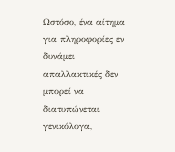Ωστόσο, ένα αίτημα για πληροφορίες εν δυνάμει απαλλακτικές δεν μπορεί να διατυπώνεται γενικόλογα,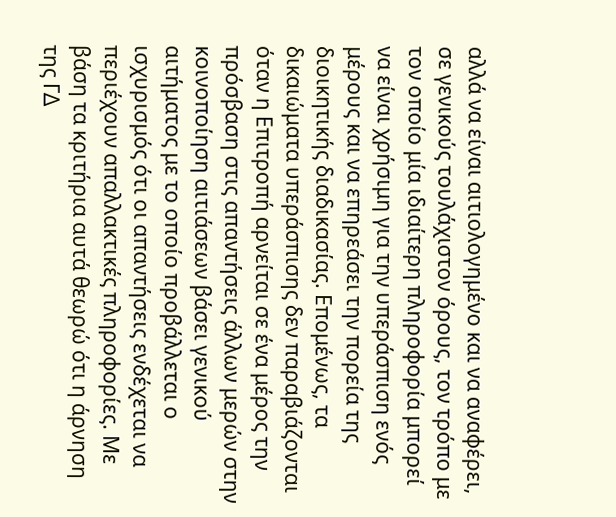αλλά να είναι αιτιολογημένο και να αναφέρει, σε γενικούς τουλάχιστον όρους, τον τρόπο με τον οποίο μία ιδιαίτερη πληροφορία μπορεί να είναι χρήσιμη για την υπεράσπιση ενός μέρους και να επηρεάσει την πορεία της διοικητικής διαδικασίας. Επομένως, τα δικαιώματα υπεράσπισης δεν παραβιάζονται όταν η Επιτροπή αρνείται σε ένα μέρος την πρόσβαση στις απαντήσεις άλλων μερών στην κοινοποίηση αιτιάσεων βάσει γενικού αιτήματος με το οποίο προβάλλεται ο ισχυρισμός ότι οι απαντήσεις ενδέχεται να περιέχουν απαλλακτικές πληροφορίες. Με βάση τα κριτήρια αυτά θεωρώ ότι η άρνηση της ΓΔ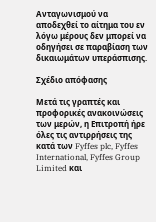Ανταγωνισμού να αποδεχθεί το αίτημα του εν λόγω μέρους δεν μπορεί να οδηγήσει σε παραβίαση των δικαιωμάτων υπεράσπισης.

Σχέδιο απόφασης

Μετά τις γραπτές και προφορικές ανακοινώσεις των μερών, η Επιτροπή ήρε όλες τις αντιρρήσεις της κατά των Fyffes plc, Fyffes International, Fyffes Group Limited και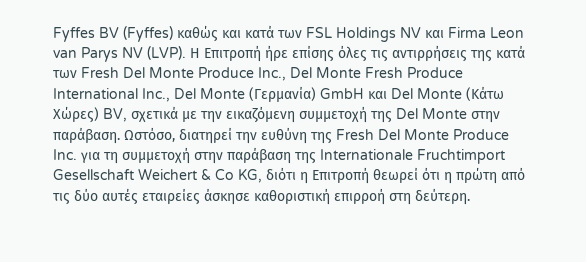Fyffes BV (Fyffes) καθώς και κατά των FSL Holdings NV και Firma Leon van Parys NV (LVP). Η Επιτροπή ήρε επίσης όλες τις αντιρρήσεις της κατά των Fresh Del Monte Produce Inc., Del Monte Fresh Produce International Inc., Del Monte (Γερμανία) GmbH και Del Monte (Κάτω Χώρες) BV, σχετικά με την εικαζόμενη συμμετοχή της Del Monte στην παράβαση. Ωστόσο, διατηρεί την ευθύνη της Fresh Del Monte Produce Inc. για τη συμμετοχή στην παράβαση της Internationale Fruchtimport Gesellschaft Weichert & Co KG, διότι η Επιτροπή θεωρεί ότι η πρώτη από τις δύο αυτές εταιρείες άσκησε καθοριστική επιρροή στη δεύτερη.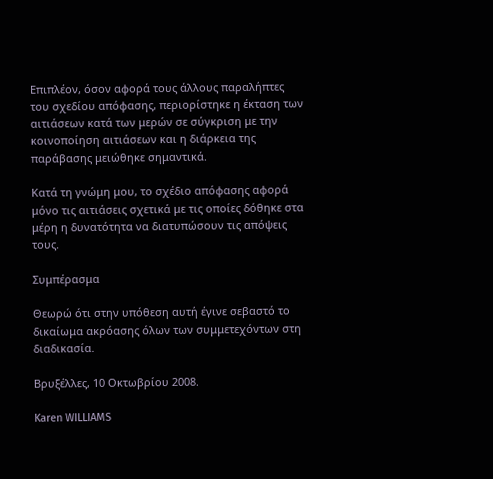Επιπλέον, όσον αφορά τους άλλους παραλήπτες του σχεδίου απόφασης, περιορίστηκε η έκταση των αιτιάσεων κατά των μερών σε σύγκριση με την κοινοποίηση αιτιάσεων και η διάρκεια της παράβασης μειώθηκε σημαντικά.

Κατά τη γνώμη μου, το σχέδιο απόφασης αφορά μόνο τις αιτιάσεις σχετικά με τις οποίες δόθηκε στα μέρη η δυνατότητα να διατυπώσουν τις απόψεις τους.

Συμπέρασμα

Θεωρώ ότι στην υπόθεση αυτή έγινε σεβαστό το δικαίωμα ακρόασης όλων των συμμετεχόντων στη διαδικασία.

Βρυξέλλες, 10 Οκτωβρίου 2008.

Karen WILLIAMS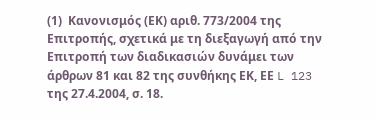(1)  Κανονισμός (ΕΚ) αριθ. 773/2004 της Επιτροπής, σχετικά με τη διεξαγωγή από την Επιτροπή των διαδικασιών δυνάμει των άρθρων 81 και 82 της συνθήκης ΕΚ, ΕΕ L 123 της 27.4.2004, σ. 18.